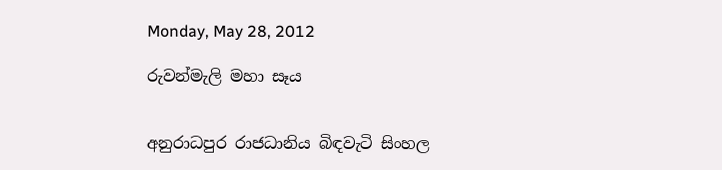Monday, May 28, 2012

රුවන්මැලි මහා සෑය


අනුරාධපුර රාජධානිය බිඳවැටි සිංහල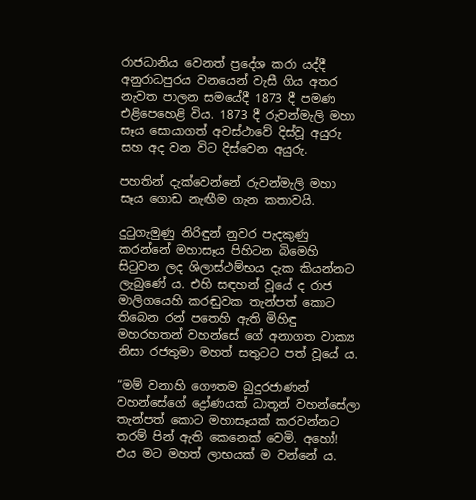රාජධානිය වෙනත් ප්‍රදේශ කරා යද්දී අනුරාධපුරය වනයෙන් වැසී ගිය අතර නැවත පාලන සමයේදී 1873 දී පමණ එළිපෙහෙළි විය. 1873 දී රුවන්මැලි මහා සෑය සොයාගත් අවස්ථාවේ දිස්වූ අයුරු සහ අද වන විට දිස්වෙන අයුරු.

පහතින් දැක්වෙන්නේ රුවන්මැලි මහා සෑය ගොඩ නැඟීම ගැන කතාවයි.

දුටුගැමුණු නිරිඳුන් නුවර පැදකුණු කරන්නේ මහාසෑය පිහිටන බිමෙහි සිටුවන ලද ශිලාස්ථම්භය දැක කියන්නට ලැබුණේ ය. එහි සඳහන් වූයේ ද රාජ මාලිගයෙහි කරඬුවක තැන්පත් කොට තිබෙන රන් පතෙහි ඇති මිහිඳු මහරහතන් වහන්සේ ගේ අනාගත වාක්‍ය නිසා රජතුමා මහත් සතුටට පත් වූයේ ය.

“මම් වනාහි ගෞතම බුදුරජාණන් වහන්සේගේ ද්‍රෝණයක් ධාතූන් වහන්සේලා තැන්පත් කොට මහාසෑයක් කරවන්නට තරම් පින් ඇති කෙනෙක් වෙමි. අහෝ! එය මට මහත් ලාභයක් ම වන්නේ ය.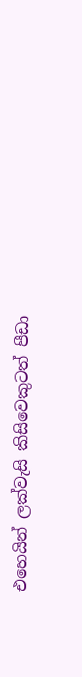එහෙයින් ලක්වැසි කිසිවෙකුටත් පීඩා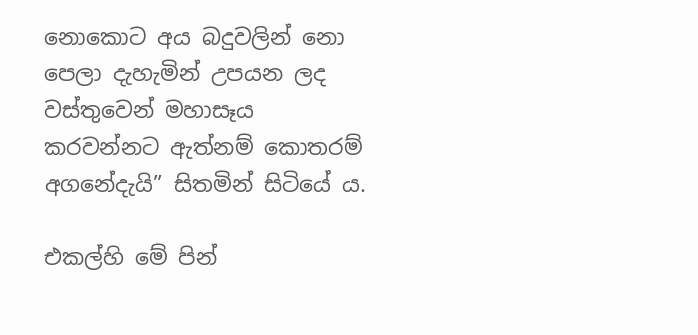නොකොට අය බදුවලින් නො පෙලා දැහැමින් උපයන ලද වස්තුවෙන් මහාසෑය කරවන්නට ඇත්නම් කොතරම් අගනේදැයි” සිතමින් සිටියේ ය.

එකල්හි මේ පින්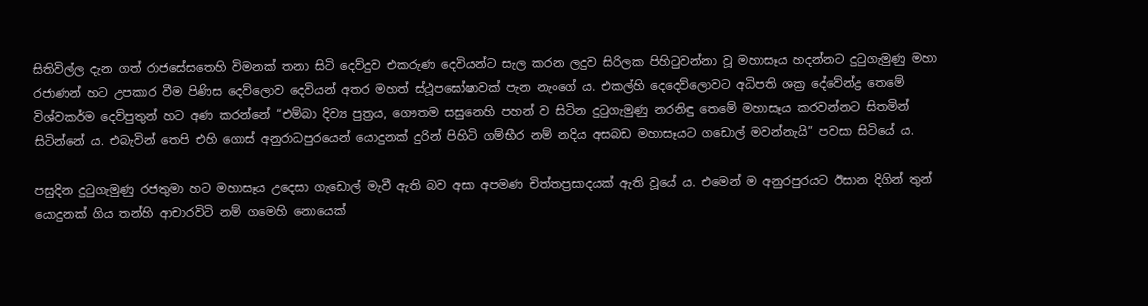සිතිවිල්ල දැන ගත් රාජසේසතෙහි විමනක් තනා සිටි දෙව්දුව එකරුණ දෙවියන්ට සැල කරන ලදුව සිරිලක පිහිටුවන්නා වූ මහාසෑය හදන්නට දුටුගැමුණු මහා රජාණන් හට උපකාර වීම පිණිස දෙව්ලොව දෙවියන් අතර මහත් ස්ථූපඝෝෂාවක් පැන නැංගේ ය. එකල්හි දෙදෙව්ලොවට අධිපති ශක්‍ර දේවේන්ද්‍ර තෙමේ විශ්වකර්ම දෙව්පුතුන් හට අණ කරන්නේ “එම්බා දිව්‍ය පුත්‍රය, ගෞතම සසුනෙහි පහන් ව සිටින දුටුගැමුණු නරනිඳු තෙමේ මහාසෑය කරවන්නට සිතමින් සිටින්නේ ය. එබැවින් තෙපි එහි ගොස් අනුරාධපුරයෙන් යොදුනක් දුරින් පිහිටි ගම්භීර නම් නදිය අසබඩ මහාසෑයට ගඩොල් මවන්නැයි” පවසා සිටියේ ය.

පසුදින දුටුගැමුණු රජතුමා හට මහාසෑය උදෙසා ගැඩොල් මැවී ඇති බව අසා අපමණ චිත්තප්‍රසාදයක් ඇති වූයේ ය. එමෙන් ම අනුරපුරයට ඊසාන දිගින් තුන් යොදුනක් ගිය තන්හි ආචාරවිටි නම් ගමෙහි නොයෙක්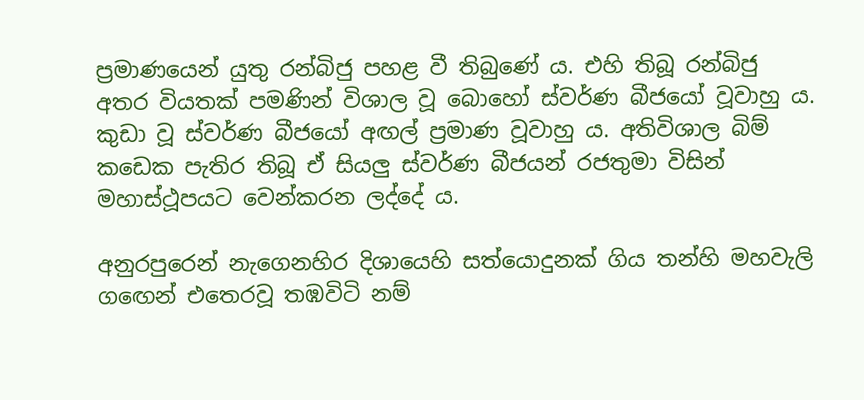ප්‍රමාණයෙන් යුතු රන්බිජු පහළ වී තිබුණේ ය. එහි තිබූ රන්බිජු අතර වියතක් පමණින් විශාල වූ බොහෝ ස්වර්ණ බීජයෝ වූවාහු ය. කුඩා වූ ස්වර්ණ බීජයෝ අඟල් ප්‍රමාණ වූවාහු ය. අතිවිශාල බිම් කඩෙක පැතිර තිබූ ඒ සියලු ස්වර්ණ බීජයන් රජතුමා විසින් මහාස්ථූපයට වෙන්කරන ලද්දේ ය.

අනුරපුරෙන් නැගෙනහිර දිශායෙහි සත්යොදුනක් ගිය තන්හි මහවැලි ගඟෙන් එතෙරවූ තඹවිටි නම්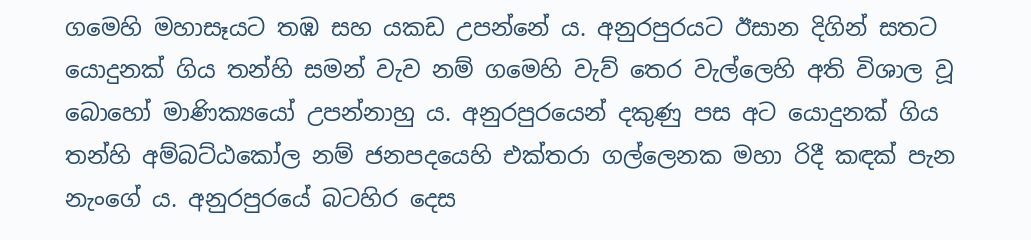ගමෙහි මහාසෑයට තඹ සහ යකඩ උපන්නේ ය. අනුරපුරයට ඊසාන දිගින් සතට යොදුනක් ගිය තන්හි සමන් වැව නම් ගමෙහි වැව් තෙර වැල්ලෙහි අති විශාල වූ බොහෝ මාණික්‍යයෝ උපන්නාහු ය. අනුරපුරයෙන් දකුණු පස අට යොදුනක් ගිය තන්හි අම්බට්ඨකෝල නම් ජනපදයෙහි එක්තරා ගල්ලෙනක මහා රිදී කඳක් පැන නැංගේ ය. අනුරපුරයේ බටහිර දෙස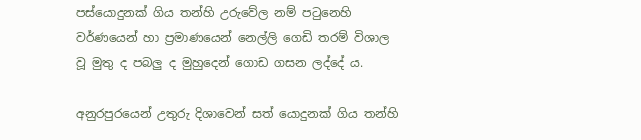පස්යොදුනක් ගිය තන්හි උරුවේල නම් පටුනෙහි වර්ණයෙන් හා ප්‍රමාණයෙන් නෙල්ලි ගෙඩි තරම් විශාල වූ මුතු ද පබලු ද මුහුදෙන් ගොඩ ගසන ලද්දේ ය.

අනුරපුරයෙන් උතුරු දිශාවෙන් සත් යොදුනක් ගිය තන්හි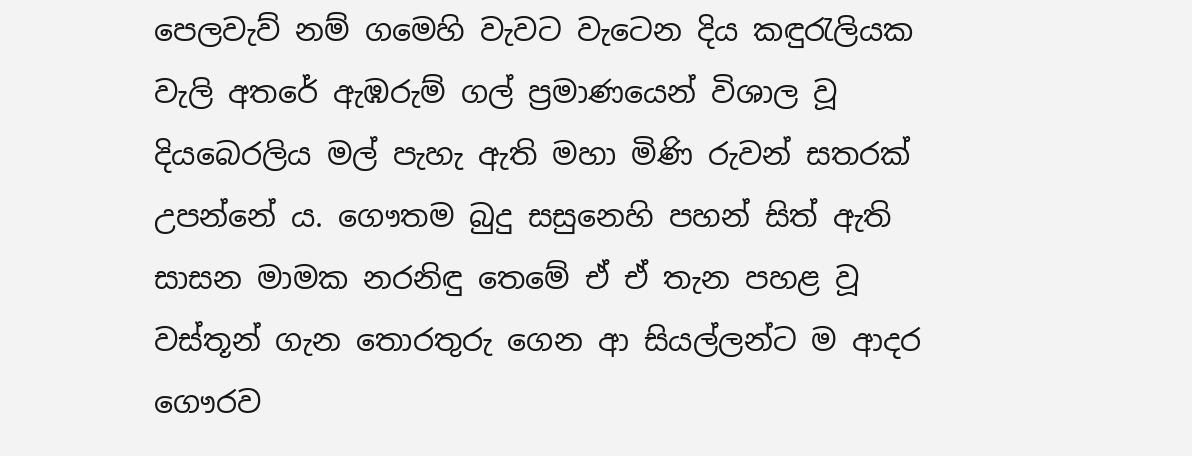පෙලවැව් නම් ගමෙහි වැවට වැටෙන දිය කඳුරැලියක වැලි අතරේ ඇඹරුම් ගල් ප්‍රමාණයෙන් විශාල වූ දියබෙරලිය මල් පැහැ ඇති මහා මිණි රුවන් සතරක් උපන්නේ ය. ගෞතම බුදු සසුනෙහි පහන් සිත් ඇති සාසන මාමක නරනිඳු තෙමේ ඒ ඒ තැන පහළ වූ වස්තූන් ගැන තොරතුරු ගෙන ආ සියල්ලන්ට ම ආදර ගෞරව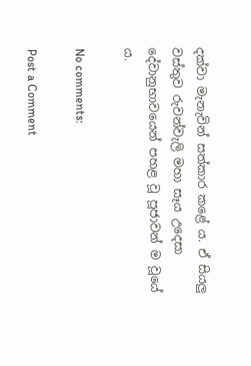දක්වා මැනැවින් සත්කාර කළේ ය. ඒ සියලු වස්තුව රුවන්වැලි මහා සෑය උදෙසා දේවානුභාවයෙන් පහළ වූ පූජාවන් ම වූයේ ය.

No comments:

Post a Comment